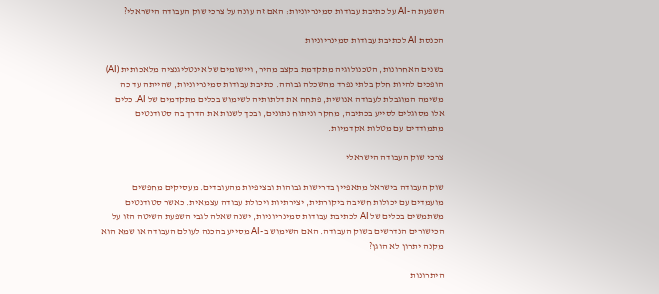השפעת ה-AI על כתיבת עבודות סמינריוניות: האם זה עונה על צרכי שוק העבודה הישראלי?

הכנסת AI לכתיבת עבודות סמינריוניות

בשנים האחרונות, הטכנולוגיה מתקדמת בקצב מהיר, ויישומים של אינטליגנציה מלאכותית (AI) הופכים להיות חלק בלתי נפרד מהשכלה גבוהה. כתיבת עבודות סמינריוניות, שהייתה עד כה משימה המוגבלת לעבודה אנושית, פתחה את דלתותיה לשימוש בכלים מתקדמים של AI. כלים אלו מסוגלים לסייע בכתיבה, מחקר וניתוח נתונים, ובכך לשנות את הדרך בה סטודנטים מתמודדים עם מטלות אקדמיות.

צרכי שוק העבודה הישראלי

שוק העבודה בישראל מתאפיין בדרישות גבוהות ובציפיות מהעובדים. מעסיקים מחפשים מועמדים עם יכולות חשיבה ביקורתית, יצירתיות ויכולת עבודה עצמאית. כאשר סטודנטים משתמשים בכלים של AI לכתיבת עבודות סמינריוניות, ישנה שאלה לגבי השפעת השיטה הזו על הכישורים הנדרשים בשוק העבודה. האם השימוש ב-AI מסייע בהכנה לעולם העבודה או שמא הוא מקנה יתרון לא הוגן?

היתרונות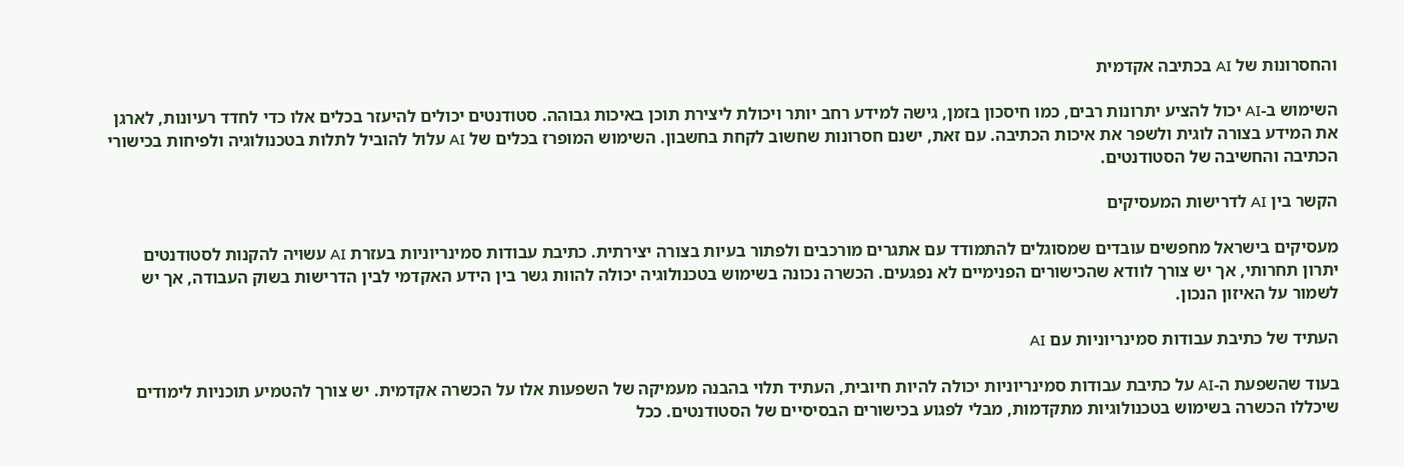והחסרונות של AI בכתיבה אקדמית

השימוש ב-AI יכול להציע יתרונות רבים, כמו חיסכון בזמן, גישה למידע רחב יותר ויכולת ליצירת תוכן באיכות גבוהה. סטודנטים יכולים להיעזר בכלים אלו כדי לחדד רעיונות, לארגן את המידע בצורה לוגית ולשפר את איכות הכתיבה. עם זאת, ישנם חסרונות שחשוב לקחת בחשבון. השימוש המופרז בכלים של AI עלול להוביל לתלות בטכנולוגיה ולפיחות בכישורי הכתיבה והחשיבה של הסטודנטים.

הקשר בין AI לדרישות המעסיקים

מעסיקים בישראל מחפשים עובדים שמסוגלים להתמודד עם אתגרים מורכבים ולפתור בעיות בצורה יצירתית. כתיבת עבודות סמינריוניות בעזרת AI עשויה להקנות לסטודנטים יתרון תחרותי, אך יש צורך לוודא שהכישורים הפנימיים לא נפגעים. הכשרה נכונה בשימוש בטכנולוגיה יכולה להוות גשר בין הידע האקדמי לבין הדרישות בשוק העבודה, אך יש לשמור על האיזון הנכון.

העתיד של כתיבת עבודות סמינריוניות עם AI

בעוד שהשפעת ה-AI על כתיבת עבודות סמינריוניות יכולה להיות חיובית, העתיד תלוי בהבנה מעמיקה של השפעות אלו על הכשרה אקדמית. יש צורך להטמיע תוכניות לימודים שיכללו הכשרה בשימוש בטכנולוגיות מתקדמות, מבלי לפגוע בכישורים הבסיסיים של הסטודנטים. ככל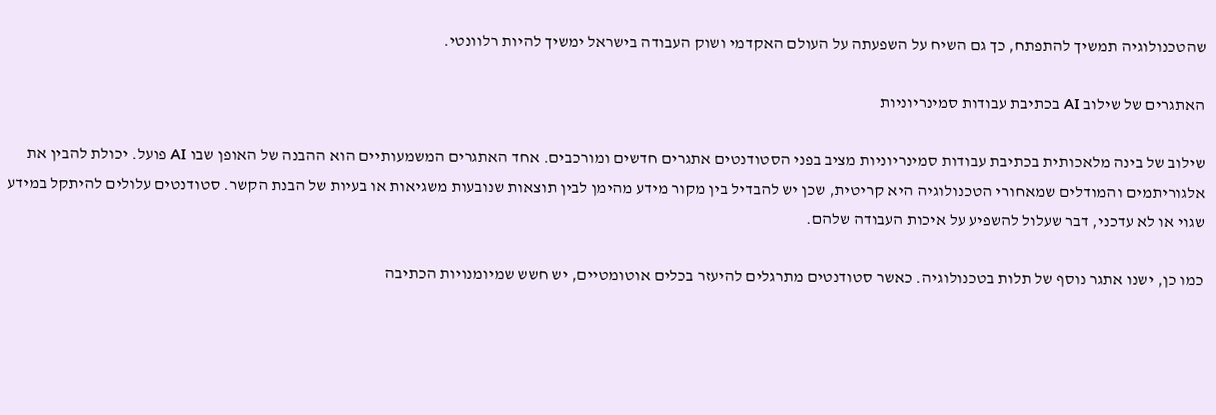שהטכנולוגיה תמשיך להתפתח, כך גם השיח על השפעתה על העולם האקדמי ושוק העבודה בישראל ימשיך להיות רלוונטי.

האתגרים של שילוב AI בכתיבת עבודות סמינריוניות

שילוב של בינה מלאכותית בכתיבת עבודות סמינריוניות מציב בפני הסטודנטים אתגרים חדשים ומורכבים. אחד האתגרים המשמעותיים הוא ההבנה של האופן שבו AI פועל. יכולת להבין את אלגוריתמים והמודלים שמאחורי הטכנולוגיה היא קריטית, שכן יש להבדיל בין מקור מידע מהימן לבין תוצאות שנובעות משגיאות או בעיות של הבנת הקשר. סטודנטים עלולים להיתקל במידע שגוי או לא עדכני, דבר שעלול להשפיע על איכות העבודה שלהם.

כמו כן, ישנו אתגר נוסף של תלות בטכנולוגיה. כאשר סטודנטים מתרגלים להיעזר בכלים אוטומטיים, יש חשש שמיומנויות הכתיבה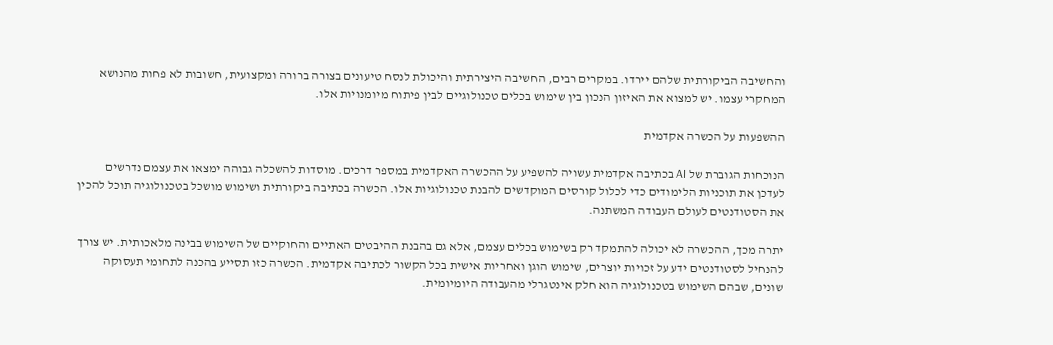והחשיבה הביקורתית שלהם יירדו. במקרים רבים, החשיבה היצירתית והיכולת לנסח טיעונים בצורה ברורה ומקצועית, חשובות לא פחות מהנושא המחקרי עצמו. יש למצוא את האיזון הנכון בין שימוש בכלים טכנולוגיים לבין פיתוח מיומנויות אלו.

ההשפעות על הכשרה אקדמית

הנוכחות הגוברת של AI בכתיבה אקדמית עשויה להשפיע על ההכשרה האקדמית במספר דרכים. מוסדות להשכלה גבוהה ימצאו את עצמם נדרשים לעדכן את תוכניות הלימודים כדי לכלול קורסים המוקדשים להבנת טכנולוגיות אלו. הכשרה בכתיבה ביקורתית ושימוש מושכל בטכנולוגיה תוכל להכין את הסטודנטים לעולם העבודה המשתנה.

יתרה מכך, ההכשרה לא יכולה להתמקד רק בשימוש בכלים עצמם, אלא גם בהבנת ההיבטים האתיים והחוקיים של השימוש בבינה מלאכותית. יש צורך להנחיל לסטודנטים ידע על זכויות יוצרים, שימוש הוגן ואחריות אישית בכל הקשור לכתיבה אקדמית. הכשרה כזו תסייע בהכנה לתחומי תעסוקה שונים, שבהם השימוש בטכנולוגיה הוא חלק אינטגרלי מהעבודה היומיומית.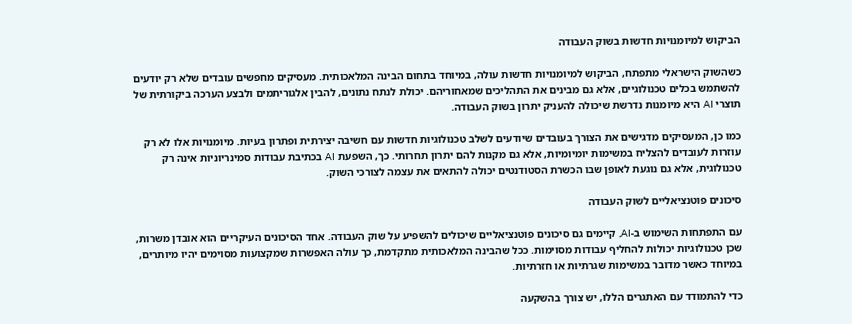הביקוש למיומנויות חדשות בשוק העבודה

כשהשוק הישראלי מתפתח, הביקוש למיומנויות חדשות עולה, במיוחד בתחום הבינה המלאכותית. מעסיקים מחפשים עובדים שלא רק יודעים להשתמש בכלים טכנולוגיים, אלא גם מבינים את התהליכים שמאחוריהם. יכולת לנתח נתונים, להבין אלגוריתמים ולבצע הערכה ביקורתית של תוצרי AI היא מיומנות נדרשת שיכולה להעניק יתרון בשוק העבודה.

כמו כן, המעסיקים מדגישים את הצורך בעובדים שיודעים לשלב טכנולוגיות חדשות עם חשיבה יצירתית ופתרון בעיות. מיומנויות אלו לא רק עוזרות לעובדים להצליח במשימות יומיומיות, אלא גם מקנות להם יתרון תחרותי. כך, השפעת AI בכתיבת עבודות סמינריוניות אינה רק טכנולוגית, אלא גם נוגעת לאופן שבו הכשרת הסטודנטים יכולה להתאים את עצמה לצורכי השוק.

סיכונים פוטנציאליים לשוק העבודה

עם התפתחות השימוש ב-AI, קיימים גם סיכונים פוטנציאליים שיכולים להשפיע על שוק העבודה. אחד הסיכונים העיקריים הוא אובדן משרות, שכן טכנולוגיות יכולות להחליף עבודות מסוימות. ככל שהבינה המלאכותית מתקדמת, כך עולה האפשרות שמקצועות מסוימים יהיו מיותרים, במיוחד כאשר מדובר במשימות שגרתיות או חזרתיות.

כדי להתמודד עם האתגרים הללו, יש צורך בהשקעה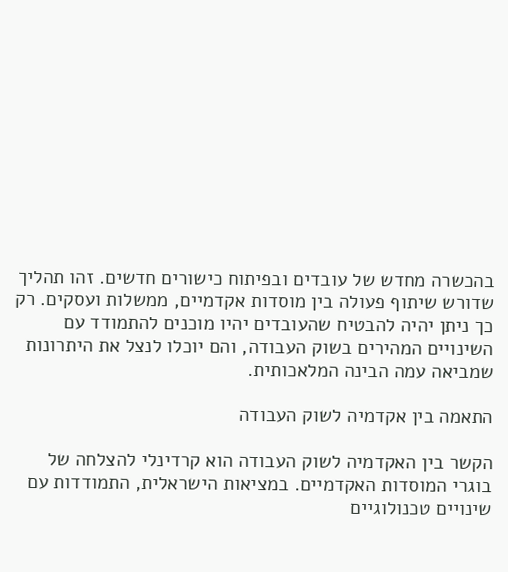בהכשרה מחדש של עובדים ובפיתוח כישורים חדשים. זהו תהליך שדורש שיתוף פעולה בין מוסדות אקדמיים, ממשלות ועסקים. רק כך ניתן יהיה להבטיח שהעובדים יהיו מוכנים להתמודד עם השינויים המהירים בשוק העבודה, והם יוכלו לנצל את היתרונות שמביאה עמה הבינה המלאכותית.

התאמה בין אקדמיה לשוק העבודה

הקשר בין האקדמיה לשוק העבודה הוא קרדינלי להצלחה של בוגרי המוסדות האקדמיים. במציאות הישראלית, התמודדות עם שינויים טכנולוגיים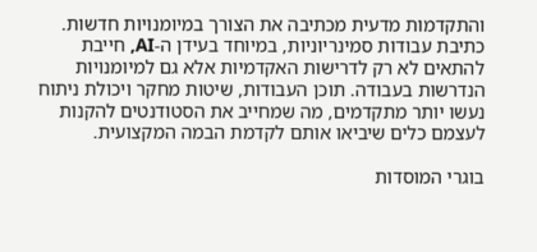והתקדמות מדעית מכתיבה את הצורך במיומנויות חדשות. כתיבת עבודות סמינריוניות, במיוחד בעידן ה-AI, חייבת להתאים לא רק לדרישות האקדמיות אלא גם למיומנויות הנדרשות בעבודה. תוכן העבודות, שיטות מחקר ויכולת ניתוח נעשו יותר מתקדמים, מה שמחייב את הסטודנטים להקנות לעצמם כלים שיביאו אותם לקדמת הבמה המקצועית.

בוגרי המוסדות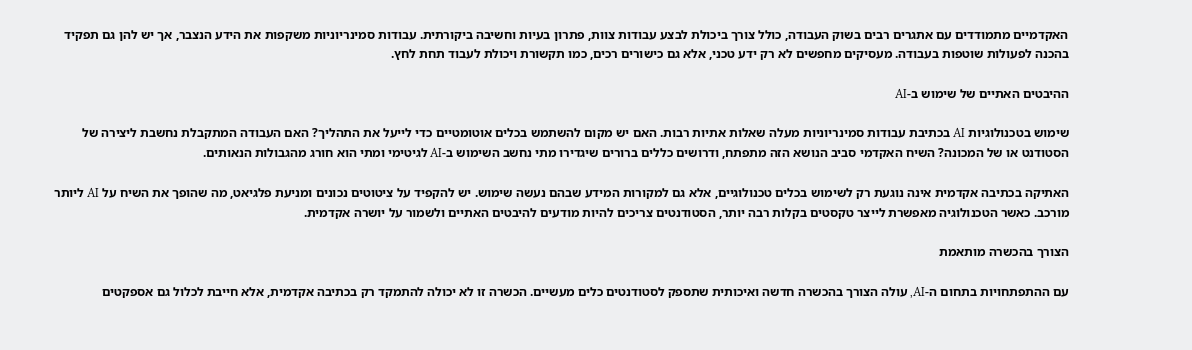האקדמיים מתמודדים עם אתגרים רבים בשוק העבודה, כולל צורך ביכולת לבצע עבודות צוות, פתרון בעיות וחשיבה ביקורתית. עבודות סמינריוניות משקפות את הידע הנצבר, אך יש להן גם תפקיד בהכנה לפעולות שוטפות בעבודה. מעסיקים מחפשים לא רק ידע טכני, אלא גם כישורים רכים, כמו תקשורת ויכולת לעבוד תחת לחץ.

ההיבטים האתיים של שימוש ב-AI

שימוש בטכנולוגיות AI בכתיבת עבודות סמינריוניות מעלה שאלות אתיות רבות. האם יש מקום להשתמש בכלים אוטומטיים כדי לייעל את התהליך? האם העבודה המתקבלת נחשבת ליצירה של הסטודנט או של המכונה? השיח האקדמי סביב הנושא הזה מתפתח, ודרושים כללים ברורים שיגדירו מתי נחשב השימוש ב-AI לגיטימי ומתי הוא חורג מהגבולות הנאותים.

האתיקה בכתיבה אקדמית אינה נוגעת רק לשימוש בכלים טכנולוגיים, אלא גם למקורות המידע שבהם נעשה שימוש. יש להקפיד על ציטוטים נכונים ומניעת פלגיאט, מה שהופך את השיח על AI ליותר מורכב. כאשר הטכנולוגיה מאפשרת לייצר טקסטים בקלות רבה יותר, הסטודנטים צריכים להיות מודעים להיבטים האתיים ולשמור על יושרה אקדמית.

הצורך בהכשרה מותאמת

עם ההתפתחויות בתחום ה-AI, עולה הצורך בהכשרה חדשה ואיכותית שתספק לסטודנטים כלים מעשיים. הכשרה זו לא יכולה להתמקד רק בכתיבה אקדמית, אלא חייבת לכלול גם אספקטים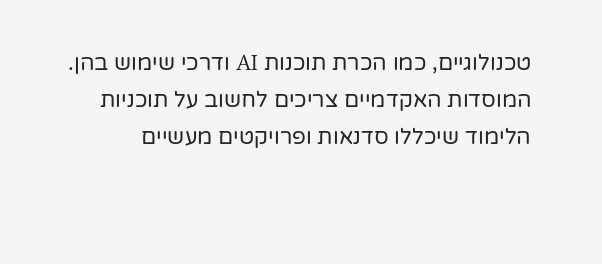טכנולוגיים, כמו הכרת תוכנות AI ודרכי שימוש בהן. המוסדות האקדמיים צריכים לחשוב על תוכניות הלימוד שיכללו סדנאות ופרויקטים מעשיים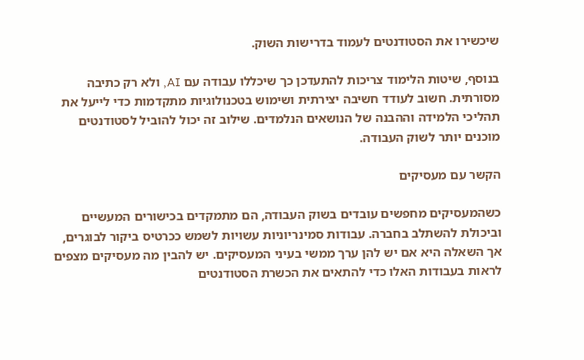שיכשירו את הסטודנטים לעמוד בדרישות השוק.

בנוסף, שיטות הלימוד צריכות להתעדכן כך שיכללו עבודה עם AI, ולא רק כתיבה מסורתית. חשוב לעודד חשיבה יצירתית ושימוש בטכנולוגיות מתקדמות כדי לייעל את תהליכי הלמידה וההבנה של הנושאים הנלמדים. שילוב זה יכול להוביל לסטודנטים מוכנים יותר לשוק העבודה.

הקשר עם מעסיקים

כשהמעסיקים מחפשים עובדים בשוק העבודה, הם מתמקדים בכישורים המעשיים וביכולת להשתלב בחברה. עבודות סמינריוניות עשויות לשמש ככרטיס ביקור לבוגרים, אך השאלה היא אם יש להן ערך ממשי בעיני המעסיקים. יש להבין מה מעסיקים מצפים לראות בעבודות האלו כדי להתאים את הכשרת הסטודנטים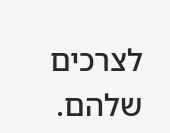לצרכים שלהם.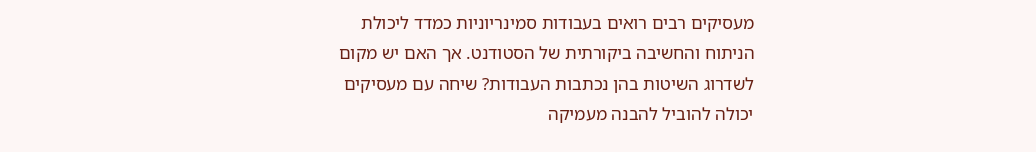מעסיקים רבים רואים בעבודות סמינריוניות כמדד ליכולת הניתוח והחשיבה ביקורתית של הסטודנט. אך האם יש מקום לשדרוג השיטות בהן נכתבות העבודות? שיחה עם מעסיקים יכולה להוביל להבנה מעמיקה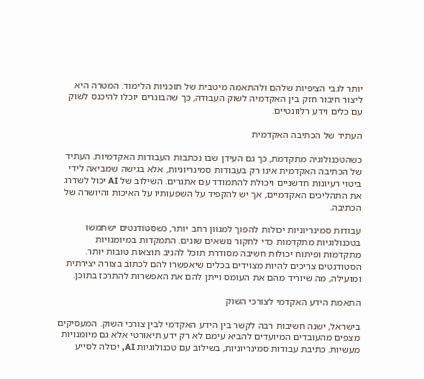יותר לגבי הציפיות שלהם ולהתאמה מיטבית של תוכניות הלימוד. המטרה היא ליצור חיבור חזק בין האקדמיה לשוק העבודה, כך שהבוגרים יוכלו להיכנס לשוק עם כלים וידע רלוונטיים.

העתיד של הכתיבה האקדמית

כשהטכנולוגיה מתקדמת, כך גם העידן שבו נכתבות העבודות האקדמיות. העתיד של הכתיבה האקדמית אינו רק בעבודות סמינריוניות, אלא בגישה שמביאה לידי ביטוי רעיונות חדשניים ויכולת להתמודד עם אתגרים. השילוב של AI יכול לשדרג את התהליכים האקדמיים, אך יש להקפיד על השפעותיו על האיכות והיושרה של הכתיבה.

עבודות סמינריוניות יכולות להפוך למגוון רחב יותר, כשסטודנטים ישתמשו בטכנולוגיות מתקדמות כדי לחקור נושאים שונים. התמקדות במיומנויות מתקדמות ופיתוח יכולות חשיבה מסודרת תוכל להניב תוצאות טובות יותר. הסטודנטים צריכים להיות מצוידים בכלים שיאפשרו להם לכתוב בצורה יצירתית ומועילה, מה שיוריד מהם את העומס וייתן להם את האפשרות להתרכז בתוכן.

התאמת הידע האקדמי לצורכי השוק

בישראל, ישנה חשיבות רבה לקשר בין הידע האקדמי לבין צורכי השוק. המעסיקים מצפים מהעובדים המיועדים להביא עימם לא רק ידע תיאורטי אלא גם מיומנויות מעשיות. כתיבת עבודות סמינריוניות, בשילוב עם טכנולוגיות AI, יכולה לסייע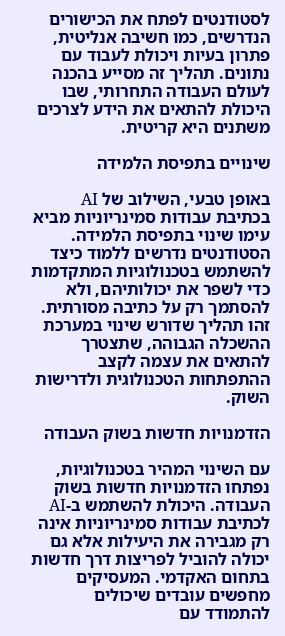לסטודנטים לפתח את הכישורים הנדרשים, כמו חשיבה אנליטית, פתרון בעיות ויכולת לעבוד עם נתונים. תהליך זה מסייע בהכנה לעולם העבודה התחרותי, שבו היכולת להתאים את הידע לצרכים משתנים היא קריטית.

שינויים בתפיסת הלמידה

באופן טבעי, השילוב של AI בכתיבת עבודות סמינריוניות מביא עימו שינוי בתפיסת הלמידה. הסטודנטים נדרשים ללמוד כיצד להשתמש בטכנולוגיות המתקדמות כדי לשפר את יכולותיהם, ולא להסתמך רק על כתיבה מסורתית. זהו תהליך שדורש שינוי במערכת ההשכלה הגבוהה, שתצטרך להתאים את עצמה לקצב ההתפתחות הטכנולוגית ולדרישות השוק.

הזדמנויות חדשות בשוק העבודה

עם השינוי המהיר בטכנולוגיות, נפתחו הזדמנויות חדשות בשוק העבודה. היכולת להשתמש ב-AI לכתיבת עבודות סמינריוניות אינה רק מגבירה את היעילות אלא גם יכולה להוביל לפריצות דרך חדשות בתחום האקדמי. המעסיקים מחפשים עובדים שיכולים להתמודד עם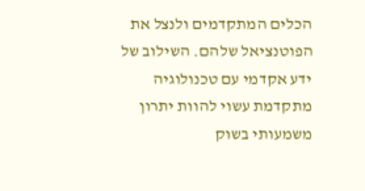הכלים המתקדמים ולנצל את הפוטנציאל שלהם. השילוב של ידע אקדמי עם טכנולוגיה מתקדמת עשוי להוות יתרון משמעותי בשוק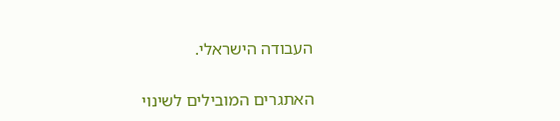העבודה הישראלי.

האתגרים המובילים לשינוי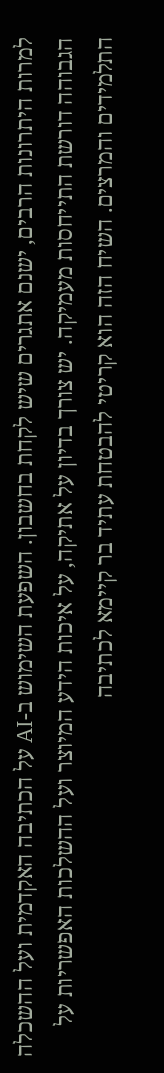למרות היתרונות הרבים, ישנם אתגרים שיש לקחת בחשבון. השפעת השימוש ב-AI על הכתיבה האקדמית ועל ההשכלה הגבוהה דורשת התייחסות מעמיקה. יש צורך בדיון על אתיקה, על איכות הידע המיוצר ועל ההשלכות האפשריות על התלמידים והמרצים. השיח הזה הוא קריטי להבטחת עתיד בר קיימא לכתיבה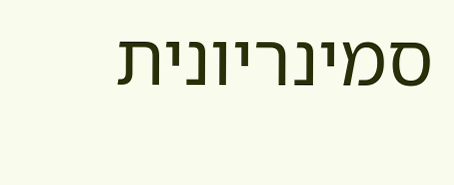סמינריונית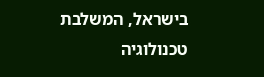בישראל, המשלבת טכנולוגיה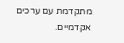מתקדמת עם ערכים אקדמיים.